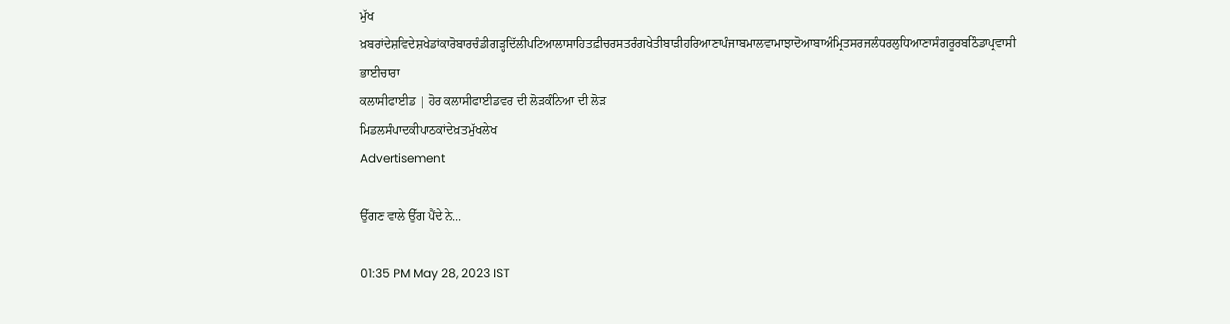ਮੁੱਖ ਖ਼ਬਰਾਂਦੇਸ਼ਵਿਦੇਸ਼ਖੇਡਾਂਕਾਰੋਬਾਰਚੰਡੀਗੜ੍ਹਦਿੱਲੀਪਟਿਆਲਾਸਾਹਿਤਫ਼ੀਚਰਸਤਰੰਗਖੇਤੀਬਾੜੀਹਰਿਆਣਾਪੰਜਾਬਮਾਲਵਾਮਾਝਾਦੋਆਬਾਅੰਮ੍ਰਿਤਸਰਜਲੰਧਰਲੁਧਿਆਣਾਸੰਗਰੂਰਬਠਿੰਡਾਪ੍ਰਵਾਸੀ ਭਾਈਚਾਰਾ
ਕਲਾਸੀਫਾਈਡ | ਹੋਰ ਕਲਾਸੀਫਾਈਡਵਰ ਦੀ ਲੋੜਕੰਨਿਆ ਦੀ ਲੋੜ
ਮਿਡਲਸੰਪਾਦਕੀਪਾਠਕਾਂਦੇਖ਼ਤਮੁੱਖਲੇਖ
Advertisement

ਉੱਗਣ ਵਾਲੇ ਉੱਗ ਪੈਂਦੇ ਨੇ...

01:35 PM May 28, 2023 IST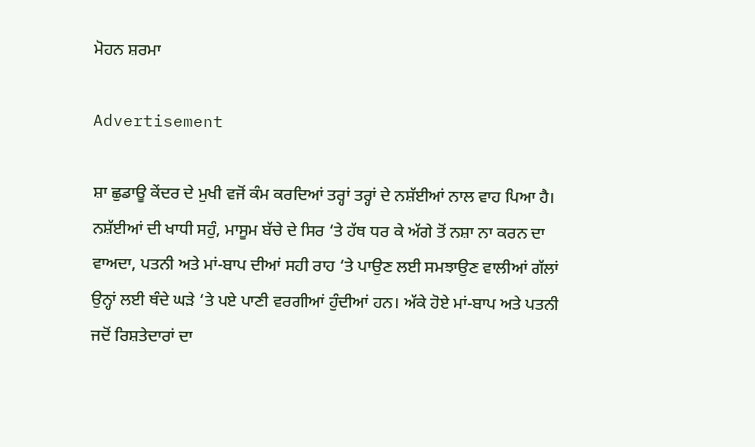ਮੋਹਨ ਸ਼ਰਮਾ

Advertisement

ਸ਼ਾ ਛੁਡਾਊ ਕੇਂਦਰ ਦੇ ਮੁਖੀ ਵਜੋਂ ਕੰਮ ਕਰਦਿਆਂ ਤਰ੍ਹਾਂ ਤਰ੍ਹਾਂ ਦੇ ਨਸ਼ੱਈਆਂ ਨਾਲ ਵਾਹ ਪਿਆ ਹੈ। ਨਸ਼ੱਈਆਂ ਦੀ ਖਾਧੀ ਸਹੁੰ, ਮਾਸੂਮ ਬੱਚੇ ਦੇ ਸਿਰ ‘ਤੇ ਹੱਥ ਧਰ ਕੇ ਅੱਗੇ ਤੋਂ ਨਸ਼ਾ ਨਾ ਕਰਨ ਦਾ ਵਾਅਦਾ, ਪਤਨੀ ਅਤੇ ਮਾਂ-ਬਾਪ ਦੀਆਂ ਸਹੀ ਰਾਹ ‘ਤੇ ਪਾਉਣ ਲਈ ਸਮਝਾਉਣ ਵਾਲੀਆਂ ਗੱਲਾਂ ਉਨ੍ਹਾਂ ਲਈ ਥੰਦੇ ਘੜੇ ‘ਤੇ ਪਏ ਪਾਣੀ ਵਰਗੀਆਂ ਹੁੰਦੀਆਂ ਹਨ। ਅੱਕੇ ਹੋਏ ਮਾਂ-ਬਾਪ ਅਤੇ ਪਤਨੀ ਜਦੋਂ ਰਿਸ਼ਤੇਦਾਰਾਂ ਦਾ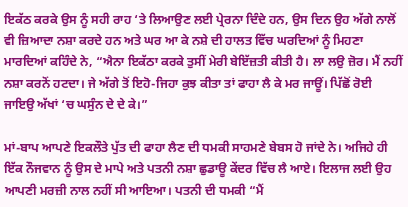ਇਕੱਠ ਕਰਕੇ ਉਸ ਨੂੰ ਸਹੀ ਰਾਹ ‘ਤੇ ਲਿਆਉਣ ਲਈ ਪ੍ਰੇਰਨਾ ਦਿੰਦੇ ਹਨ, ਉਸ ਦਿਨ ਉਹ ਅੱਗੇ ਨਾਲੋਂ ਵੀ ਜ਼ਿਆਦਾ ਨਸ਼ਾ ਕਰਦੇ ਹਨ ਅਤੇ ਘਰ ਆ ਕੇ ਨਸ਼ੇ ਦੀ ਹਾਲਤ ਵਿੱਚ ਘਰਦਿਆਂ ਨੂੰ ਮਿਹਣਾ ਮਾਰਦਿਆਂ ਕਹਿੰਦੇ ਨੇ, “ਐਨਾ ਇਕੱਠਾ ਕਰਕੇ ਤੁਸੀਂ ਮੇਰੀ ਬੇਇੱਜ਼ਤੀ ਕੀਤੀ ਹੈ। ਲਾ ਲਉ ਜ਼ੋਰ। ਮੈਂ ਨਹੀਂ ਨਸ਼ਾ ਕਰਨੋਂ ਹਟਦਾ। ਜੇ ਅੱਗੇ ਤੋਂ ਇਹੋ-ਜਿਹਾ ਕੁਝ ਕੀਤਾ ਤਾਂ ਫਾਹਾ ਲੈ ਕੇ ਮਰ ਜਾਊਂ। ਪਿੱਛੋਂ ਰੋਈ ਜਾਇਉ ਅੱਖਾਂ ‘ਚ ਘਸੁੰਨ ਦੇ ਦੇ ਕੇ।”

ਮਾਂ-ਬਾਪ ਆਪਣੇ ਇਕਲੌਤੇ ਪੁੱਤ ਦੀ ਫਾਹਾ ਲੈਣ ਦੀ ਧਮਕੀ ਸਾਹਮਣੇ ਬੇਬਸ ਹੋ ਜਾਂਦੇ ਨੇ। ਅਜਿਹੇ ਹੀ ਇੱਕ ਨੌਜਵਾਨ ਨੂੰ ਉਸ ਦੇ ਮਾਪੇ ਅਤੇ ਪਤਨੀ ਨਸ਼ਾ ਛੁਡਾਊ ਕੇਂਦਰ ਵਿੱਚ ਲੈ ਆਏ। ਇਲਾਜ ਲਈ ਉਹ ਆਪਣੀ ਮਰਜ਼ੀ ਨਾਲ ਨਹੀਂ ਸੀ ਆਇਆ। ਪਤਨੀ ਦੀ ਧਮਕੀ “ਮੈਂ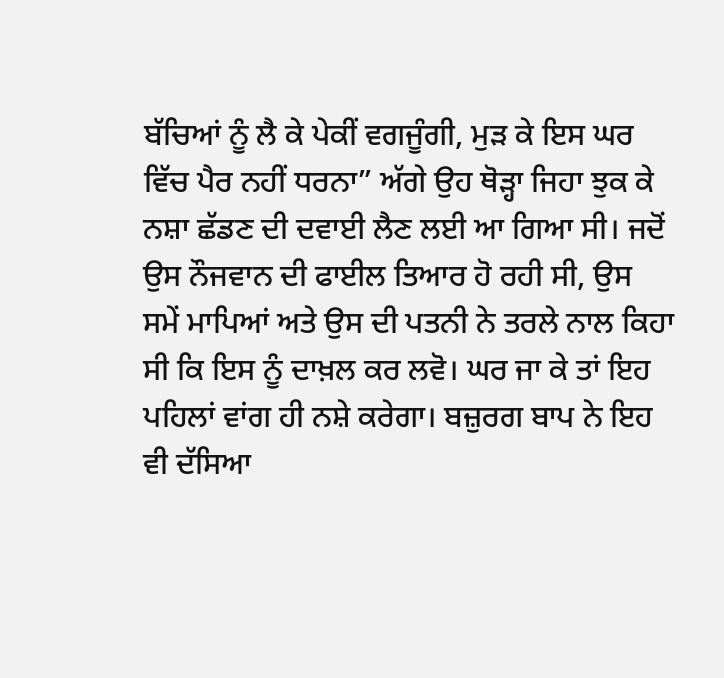ਬੱਚਿਆਂ ਨੂੰ ਲੈ ਕੇ ਪੇਕੀਂ ਵਗਜੂੰਗੀ, ਮੁੜ ਕੇ ਇਸ ਘਰ ਵਿੱਚ ਪੈਰ ਨਹੀਂ ਧਰਨਾ” ਅੱਗੇ ਉਹ ਥੋੜ੍ਹਾ ਜਿਹਾ ਝੁਕ ਕੇ ਨਸ਼ਾ ਛੱਡਣ ਦੀ ਦਵਾਈ ਲੈਣ ਲਈ ਆ ਗਿਆ ਸੀ। ਜਦੋਂ ਉਸ ਨੌਜਵਾਨ ਦੀ ਫਾਈਲ ਤਿਆਰ ਹੋ ਰਹੀ ਸੀ, ਉਸ ਸਮੇਂ ਮਾਪਿਆਂ ਅਤੇ ਉਸ ਦੀ ਪਤਨੀ ਨੇ ਤਰਲੇ ਨਾਲ ਕਿਹਾ ਸੀ ਕਿ ਇਸ ਨੂੰ ਦਾਖ਼ਲ ਕਰ ਲਵੋ। ਘਰ ਜਾ ਕੇ ਤਾਂ ਇਹ ਪਹਿਲਾਂ ਵਾਂਗ ਹੀ ਨਸ਼ੇ ਕਰੇਗਾ। ਬਜ਼ੁਰਗ ਬਾਪ ਨੇ ਇਹ ਵੀ ਦੱਸਿਆ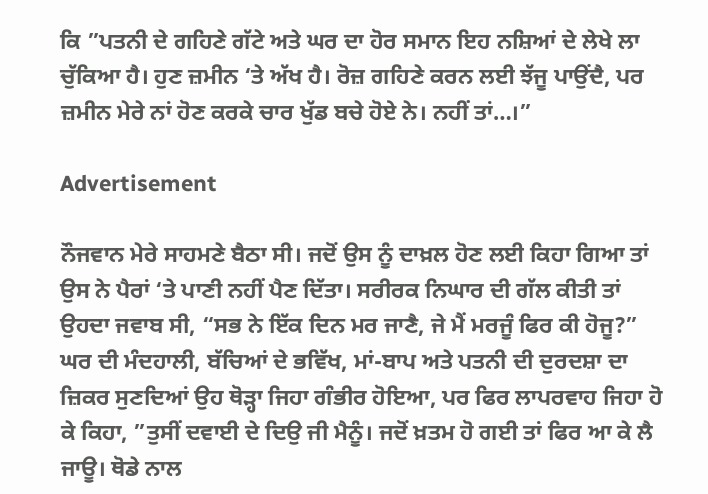ਕਿ ”ਪਤਨੀ ਦੇ ਗਹਿਣੇ ਗੱਟੇ ਅਤੇ ਘਰ ਦਾ ਹੋਰ ਸਮਾਨ ਇਹ ਨਸ਼ਿਆਂ ਦੇ ਲੇਖੇ ਲਾ ਚੁੱਕਿਆ ਹੈ। ਹੁਣ ਜ਼ਮੀਨ ‘ਤੇ ਅੱਖ ਹੈ। ਰੋਜ਼ ਗਹਿਣੇ ਕਰਨ ਲਈ ਝੱਜੂ ਪਾਉਂਦੈ, ਪਰ ਜ਼ਮੀਨ ਮੇਰੇ ਨਾਂ ਹੋਣ ਕਰਕੇ ਚਾਰ ਖੁੱਡ ਬਚੇ ਹੋਏ ਨੇ। ਨਹੀਂ ਤਾਂ…।”

Advertisement

ਨੌਜਵਾਨ ਮੇਰੇ ਸਾਹਮਣੇ ਬੈਠਾ ਸੀ। ਜਦੋਂ ਉਸ ਨੂੰ ਦਾਖ਼ਲ ਹੋਣ ਲਈ ਕਿਹਾ ਗਿਆ ਤਾਂ ਉਸ ਨੇ ਪੈਰਾਂ ‘ਤੇ ਪਾਣੀ ਨਹੀਂ ਪੈਣ ਦਿੱਤਾ। ਸਰੀਰਕ ਨਿਘਾਰ ਦੀ ਗੱਲ ਕੀਤੀ ਤਾਂ ਉਹਦਾ ਜਵਾਬ ਸੀ, “ਸਭ ਨੇ ਇੱਕ ਦਿਨ ਮਰ ਜਾਣੈ, ਜੇ ਮੈਂ ਮਰਜੂੰ ਫਿਰ ਕੀ ਹੋਜੂ?” ਘਰ ਦੀ ਮੰਦਹਾਲੀ, ਬੱਚਿਆਂ ਦੇ ਭਵਿੱਖ, ਮਾਂ-ਬਾਪ ਅਤੇ ਪਤਨੀ ਦੀ ਦੁਰਦਸ਼ਾ ਦਾ ਜ਼ਿਕਰ ਸੁਣਦਿਆਂ ਉਹ ਥੋੜ੍ਹਾ ਜਿਹਾ ਗੰਭੀਰ ਹੋਇਆ, ਪਰ ਫਿਰ ਲਾਪਰਵਾਹ ਜਿਹਾ ਹੋ ਕੇ ਕਿਹਾ, ”ਤੁਸੀਂ ਦਵਾਈ ਦੇ ਦਿਉ ਜੀ ਮੈਨੂੰ। ਜਦੋਂ ਖ਼ਤਮ ਹੋ ਗਈ ਤਾਂ ਫਿਰ ਆ ਕੇ ਲੈ ਜਾਊ। ਥੋਡੇ ਨਾਲ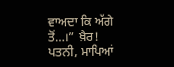ਵਾਅਦਾ ਕਿ ਅੱਗੇ ਤੋਂ…।” ਖ਼ੈਰ! ਪਤਨੀ, ਮਾਪਿਆਂ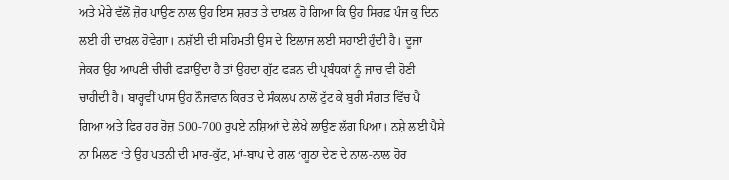ਅਤੇ ਮੇਰੇ ਵੱਲੋਂ ਜ਼ੋਰ ਪਾਉਣ ਨਾਲ ਉਹ ਇਸ ਸ਼ਰਤ ਤੇ ਦਾਖ਼ਲ ਹੋ ਗਿਆ ਕਿ ਉਹ ਸਿਰਫ਼ ਪੰਜ ਕੁ ਦਿਨ ਲਈ ਹੀ ਦਾਖ਼ਲ ਹੋਵੇਗਾ। ਨਸ਼ੱਈ ਦੀ ਸਹਿਮਤੀ ਉਸ ਦੇ ਇਲਾਜ ਲਈ ਸਹਾਈ ਹੁੰਦੀ ਹੈ। ਦੂਜਾ ਜੇਕਰ ਉਹ ਆਪਣੀ ਚੀਚੀ ਫੜਾਉਂਦਾ ਹੈ ਤਾਂ ਉਹਦਾ ਗੁੱਟ ਫੜਨ ਦੀ ਪ੍ਰਬੰਧਕਾਂ ਨੂੰ ਜਾਚ ਵੀ ਹੋਣੀ ਚਾਹੀਦੀ ਹੈ। ਬਾਰ੍ਹਵੀਂ ਪਾਸ ਉਹ ਨੌਜਵਾਨ ਕਿਰਤ ਦੇ ਸੰਕਲਪ ਨਾਲੋਂ ਟੁੱਟ ਕੇ ਬੁਰੀ ਸੰਗਤ ਵਿੱਚ ਪੈ ਗਿਆ ਅਤੇ ਫਿਰ ਹਰ ਰੋਜ਼ 500-700 ਰੁਪਏ ਨਸ਼ਿਆਂ ਦੇ ਲੇਖੇ ਲਾਉਣ ਲੱਗ ਪਿਆ। ਨਸ਼ੇ ਲਈ ਪੈਸੇ ਨਾ ਮਿਲਣ ‘ਤੇ ਉਹ ਪਤਨੀ ਦੀ ਮਾਰ-ਕੁੱਟ, ਮਾਂ-ਬਾਪ ਦੇ ਗਲ ‘ਗੂਠਾ ਦੇਣ ਦੇ ਨਾਲ-ਨਾਲ ਹੋਰ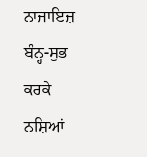ਨਾਜਾਇਜ਼ ਬੰਨ੍ਹ-ਸੁਭ ਕਰਕੇ ਨਸ਼ਿਆਂ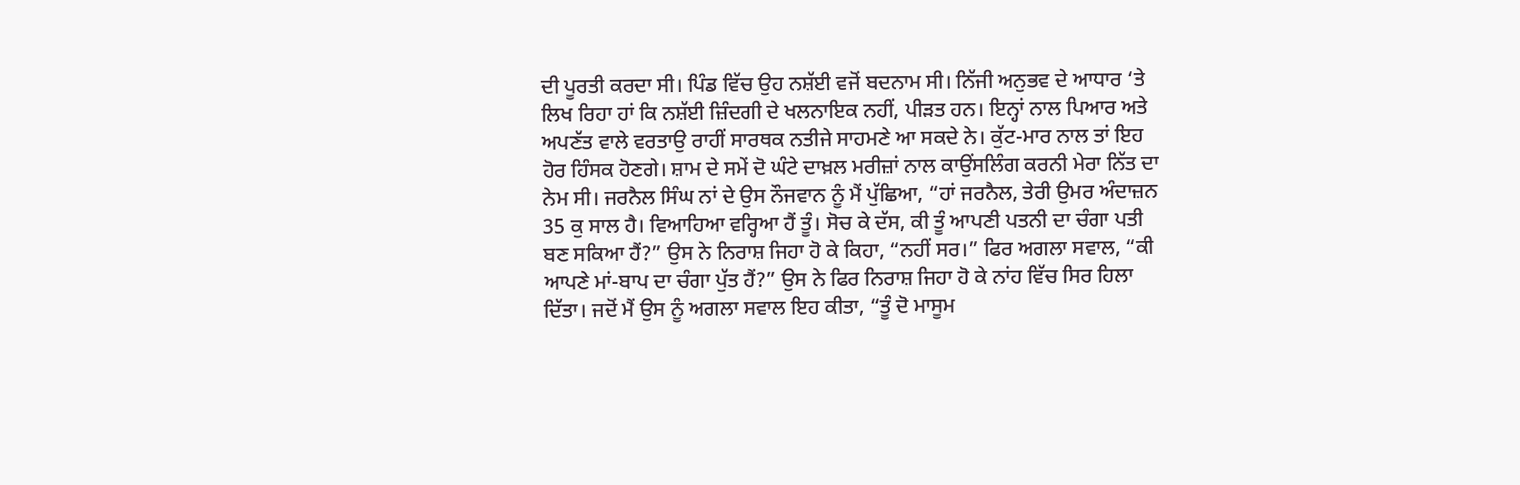ਦੀ ਪੂਰਤੀ ਕਰਦਾ ਸੀ। ਪਿੰਡ ਵਿੱਚ ਉਹ ਨਸ਼ੱਈ ਵਜੋਂ ਬਦਨਾਮ ਸੀ। ਨਿੱਜੀ ਅਨੁਭਵ ਦੇ ਆਧਾਰ ‘ਤੇ ਲਿਖ ਰਿਹਾ ਹਾਂ ਕਿ ਨਸ਼ੱਈ ਜ਼ਿੰਦਗੀ ਦੇ ਖਲਨਾਇਕ ਨਹੀਂ, ਪੀੜਤ ਹਨ। ਇਨ੍ਹਾਂ ਨਾਲ ਪਿਆਰ ਅਤੇ ਅਪਣੱਤ ਵਾਲੇ ਵਰਤਾਉ ਰਾਹੀਂ ਸਾਰਥਕ ਨਤੀਜੇ ਸਾਹਮਣੇ ਆ ਸਕਦੇ ਨੇ। ਕੁੱਟ-ਮਾਰ ਨਾਲ ਤਾਂ ਇਹ ਹੋਰ ਹਿੰਸਕ ਹੋਣਗੇ। ਸ਼ਾਮ ਦੇ ਸਮੇਂ ਦੋ ਘੰਟੇ ਦਾਖ਼ਲ ਮਰੀਜ਼ਾਂ ਨਾਲ ਕਾਉਂਸਲਿੰਗ ਕਰਨੀ ਮੇਰਾ ਨਿੱਤ ਦਾ ਨੇਮ ਸੀ। ਜਰਨੈਲ ਸਿੰਘ ਨਾਂ ਦੇ ਉਸ ਨੌਜਵਾਨ ਨੂੰ ਮੈਂ ਪੁੱਛਿਆ, “ਹਾਂ ਜਰਨੈਲ, ਤੇਰੀ ਉਮਰ ਅੰਦਾਜ਼ਨ 35 ਕੁ ਸਾਲ ਹੈ। ਵਿਆਹਿਆ ਵਰ੍ਹਿਆ ਹੈਂ ਤੂੰ। ਸੋਚ ਕੇ ਦੱਸ, ਕੀ ਤੂੰ ਆਪਣੀ ਪਤਨੀ ਦਾ ਚੰਗਾ ਪਤੀ ਬਣ ਸਕਿਆ ਹੈਂ?” ਉਸ ਨੇ ਨਿਰਾਸ਼ ਜਿਹਾ ਹੋ ਕੇ ਕਿਹਾ, “ਨਹੀਂ ਸਰ।” ਫਿਰ ਅਗਲਾ ਸਵਾਲ, “ਕੀ ਆਪਣੇ ਮਾਂ-ਬਾਪ ਦਾ ਚੰਗਾ ਪੁੱਤ ਹੈਂ?” ਉਸ ਨੇ ਫਿਰ ਨਿਰਾਸ਼ ਜਿਹਾ ਹੋ ਕੇ ਨਾਂਹ ਵਿੱਚ ਸਿਰ ਹਿਲਾ ਦਿੱਤਾ। ਜਦੋਂ ਮੈਂ ਉਸ ਨੂੰ ਅਗਲਾ ਸਵਾਲ ਇਹ ਕੀਤਾ, “ਤੂੰ ਦੋ ਮਾਸੂਮ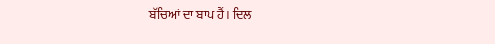ਬੱਚਿਆਂ ਦਾ ਬਾਪ ਹੈਂ। ਦਿਲ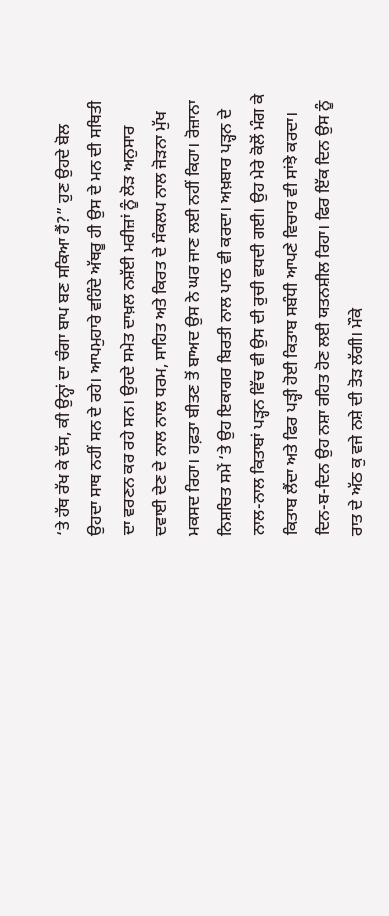‘ਤੇ ਹੱਥ ਰੱਖ ਕੇ ਦੱਸ, ਕੀ ਉਨ੍ਹਾਂ ਦਾ ਚੰਗਾ ਬਾਪ ਬਣ ਸਕਿਆ ਹੈਂ?” ਹੁਣ ਉਹਦੇ ਬੋਲ ਉਹਦਾ ਸਾਥ ਨਹੀਂ ਸਨ ਦੇ ਰਹੇ। ਆਪਮੁਹਾਰੇ ਵਹਿੰਦੇ ਅੱਥਰੂ ਹੀ ਉਸ ਦੇ ਮਨ ਦੀ ਸਥਿਤੀ ਦਾ ਵਰਣਨ ਕਰ ਰਹੇ ਸਨ। ਉਹਦੇ ਸਮੇਤ ਦਾਖ਼ਲ ਨਸ਼ੱਈ ਮਰੀਜ਼ਾਂ ਨੂੰ ਲੋੜ ਅਨੁਸਾਰ ਦਵਾਈ ਦੇਣ ਦੇ ਨਾਲ ਨਾਲ ਧਰਮ, ਸਾਹਿਤ ਅਤੇ ਕਿਰਤ ਦੇ ਸੰਕਲਪ ਨਾਲ ਜੋੜਨਾ ਮੁੱਖ ਮਕਸਦ ਰਿਹਾ। ਹਫ਼ਤਾ ਬੀਤਣ ਤੋਂ ਬਾਅਦ ਉਸ ਨੇ ਘਰ ਜਾਣ ਲਈ ਨਹੀਂ ਕਿਹਾ। ਰੋਜ਼ਾਨਾ ਨਿਸ਼ਚਿਤ ਸਮੇਂ ‘ਤੇ ਉਹ ਇਕਾਗਰ ਬਿਰਤੀ ਨਾਲ ਪਾਠ ਵੀ ਕਰਦਾ। ਅਖ਼ਬਾਰ ਪੜ੍ਹਨ ਦੇ ਨਾਲ-ਨਾਲ ਕਿਤਾਬਾਂ ਪੜ੍ਹਨ ਵਿੱਚ ਵੀ ਉਸ ਦੀ ਰੁਚੀ ਵਧਦੀ ਗਈ। ਉਹ ਮੇਰੇ ਕੋਲੋਂ ਮੰਗ ਕੇ ਕਿਤਾਬ ਲੈਂਦਾ ਅਤੇ ਫਿਰ ਪੜ੍ਹੀ ਹੋਈ ਕਿਤਾਬ ਸਬੰਧੀ ਆਪਣੇ ਵਿਚਾਰ ਵੀ ਸਾਂਝੇ ਕਰਦਾ। ਦਿਨ-ਬ-ਦਿਨ ਉਹ ਨਸ਼ਾ ਰਹਿਤ ਹੋਣ ਲਈ ਯਤਨਸ਼ੀਲ ਰਿਹਾ। ਫਿਰ ਇੱਕ ਦਿਨ ਉਸ ਨੂੰ ਰਾਤ ਦੇ ਅੱਠ ਕੁ ਵਜੇ ਨਸ਼ੇ ਦੀ ਤੋੜ ਲੱਗੀ। ਮੌਕੇ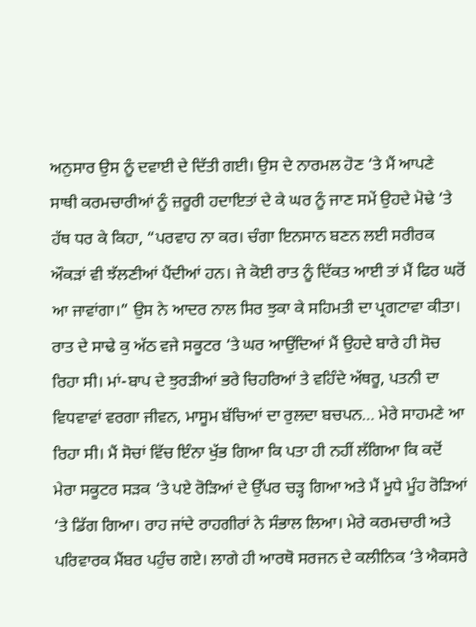ਅਨੁਸਾਰ ਉਸ ਨੂੰ ਦਵਾਈ ਦੇ ਦਿੱਤੀ ਗਈ। ਉਸ ਦੇ ਨਾਰਮਲ ਹੋਣ ‘ਤੇ ਮੈਂ ਆਪਣੇ ਸਾਥੀ ਕਰਮਚਾਰੀਆਂ ਨੂੰ ਜ਼ਰੂਰੀ ਹਦਾਇਤਾਂ ਦੇ ਕੇ ਘਰ ਨੂੰ ਜਾਣ ਸਮੇਂ ਉਹਦੇ ਮੋਢੇ ‘ਤੇ ਹੱਥ ਧਰ ਕੇ ਕਿਹਾ, “ਪਰਵਾਹ ਨਾ ਕਰ। ਚੰਗਾ ਇਨਸਾਨ ਬਣਨ ਲਈ ਸਰੀਰਕ ਔਕੜਾਂ ਵੀ ਝੱਲਣੀਆਂ ਪੈਂਦੀਆਂ ਹਨ। ਜੇ ਕੋਈ ਰਾਤ ਨੂੰ ਦਿੱਕਤ ਆਈ ਤਾਂ ਮੈਂ ਫਿਰ ਘਰੋਂ ਆ ਜਾਵਾਂਗਾ।” ਉਸ ਨੇ ਆਦਰ ਨਾਲ ਸਿਰ ਝੁਕਾ ਕੇ ਸਹਿਮਤੀ ਦਾ ਪ੍ਰਗਟਾਵਾ ਕੀਤਾ। ਰਾਤ ਦੇ ਸਾਢੇ ਕੁ ਅੱਠ ਵਜੇ ਸਕੂਟਰ ‘ਤੇ ਘਰ ਆਉਂਦਿਆਂ ਮੈਂ ਉਹਦੇ ਬਾਰੇ ਹੀ ਸੋਚ ਰਿਹਾ ਸੀ। ਮਾਂ-ਬਾਪ ਦੇ ਝੁਰੜੀਆਂ ਭਰੇ ਚਿਹਰਿਆਂ ਤੇ ਵਹਿੰਦੇ ਅੱਥਰੂ, ਪਤਨੀ ਦਾ ਵਿਧਵਾਵਾਂ ਵਰਗਾ ਜੀਵਨ, ਮਾਸੂਮ ਬੱਚਿਆਂ ਦਾ ਰੁਲਦਾ ਬਚਪਨ… ਮੇਰੇ ਸਾਹਮਣੇ ਆ ਰਿਹਾ ਸੀ। ਮੈਂ ਸੋਚਾਂ ਵਿੱਚ ਇੰਨਾ ਖੁੱਭ ਗਿਆ ਕਿ ਪਤਾ ਹੀ ਨਹੀਂ ਲੱਗਿਆ ਕਿ ਕਦੋਂ ਮੇਰਾ ਸਕੂਟਰ ਸੜਕ ‘ਤੇ ਪਏ ਰੋੜਿਆਂ ਦੇ ਉੱਪਰ ਚੜ੍ਹ ਗਿਆ ਅਤੇ ਮੈਂ ਮੂਧੇ ਮੂੰਹ ਰੋੜਿਆਂ ‘ਤੇ ਡਿੱਗ ਗਿਆ। ਰਾਹ ਜਾਂਦੇ ਰਾਹਗੀਰਾਂ ਨੇ ਸੰਭਾਲ ਲਿਆ। ਮੇਰੇ ਕਰਮਚਾਰੀ ਅਤੇ ਪਰਿਵਾਰਕ ਮੈਂਬਰ ਪਹੁੰਚ ਗਏ। ਲਾਗੇ ਹੀ ਆਰਥੋ ਸਰਜਨ ਦੇ ਕਲੀਨਿਕ ‘ਤੇ ਐਕਸਰੇ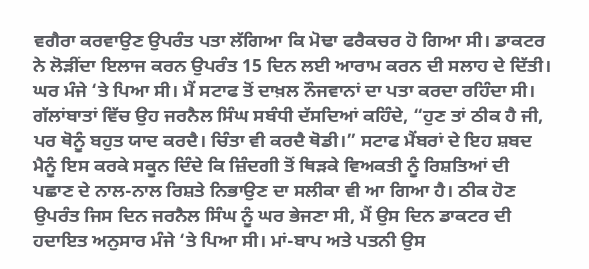ਵਗੈਰਾ ਕਰਵਾਉਣ ਉਪਰੰਤ ਪਤਾ ਲੱਗਿਆ ਕਿ ਮੋਢਾ ਫਰੈਕਚਰ ਹੋ ਗਿਆ ਸੀ। ਡਾਕਟਰ ਨੇ ਲੋੜੀਂਦਾ ਇਲਾਜ ਕਰਨ ਉਪਰੰਤ 15 ਦਿਨ ਲਈ ਆਰਾਮ ਕਰਨ ਦੀ ਸਲਾਹ ਦੇ ਦਿੱਤੀ। ਘਰ ਮੰਜੇ ‘ਤੇ ਪਿਆ ਸੀ। ਮੈਂ ਸਟਾਫ ਤੋਂ ਦਾਖ਼ਲ ਨੌਜਵਾਨਾਂ ਦਾ ਪਤਾ ਕਰਦਾ ਰਹਿੰਦਾ ਸੀ। ਗੱਲਾਂਬਾਤਾਂ ਵਿੱਚ ਉਹ ਜਰਨੈਲ ਸਿੰਘ ਸਬੰਧੀ ਦੱਸਦਿਆਂ ਕਹਿੰਦੇ, “ਹੁਣ ਤਾਂ ਠੀਕ ਹੈ ਜੀ, ਪਰ ਥੋਨੂੰ ਬਹੁਤ ਯਾਦ ਕਰਦੈ। ਚਿੰਤਾ ਵੀ ਕਰਦੈ ਥੋਡੀ।” ਸਟਾਫ ਮੈਂਬਰਾਂ ਦੇ ਇਹ ਸ਼ਬਦ ਮੈਨੂੰ ਇਸ ਕਰਕੇ ਸਕੂਨ ਦਿੰਦੇ ਕਿ ਜ਼ਿੰਦਗੀ ਤੋਂ ਥਿੜਕੇ ਵਿਅਕਤੀ ਨੂੰ ਰਿਸ਼ਤਿਆਂ ਦੀ ਪਛਾਣ ਦੇ ਨਾਲ-ਨਾਲ ਰਿਸ਼ਤੇ ਨਿਭਾਉਣ ਦਾ ਸਲੀਕਾ ਵੀ ਆ ਗਿਆ ਹੈ। ਠੀਕ ਹੋਣ ਉਪਰੰਤ ਜਿਸ ਦਿਨ ਜਰਨੈਲ ਸਿੰਘ ਨੂੰ ਘਰ ਭੇਜਣਾ ਸੀ, ਮੈਂ ਉਸ ਦਿਨ ਡਾਕਟਰ ਦੀ ਹਦਾਇਤ ਅਨੁਸਾਰ ਮੰਜੇ ‘ਤੇ ਪਿਆ ਸੀ। ਮਾਂ-ਬਾਪ ਅਤੇ ਪਤਨੀ ਉਸ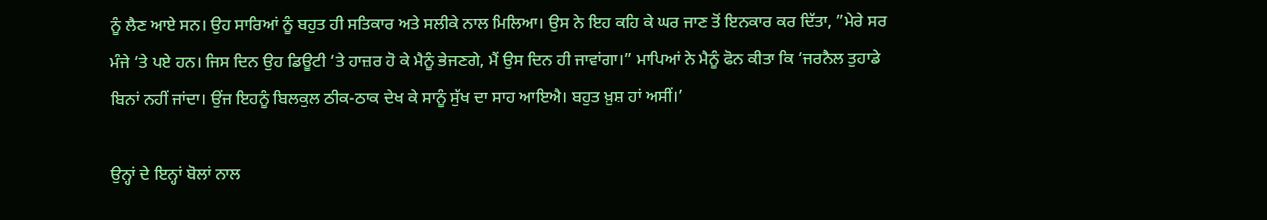ਨੂੰ ਲੈਣ ਆਏ ਸਨ। ਉਹ ਸਾਰਿਆਂ ਨੂੰ ਬਹੁਤ ਹੀ ਸਤਿਕਾਰ ਅਤੇ ਸਲੀਕੇ ਨਾਲ ਮਿਲਿਆ। ਉਸ ਨੇ ਇਹ ਕਹਿ ਕੇ ਘਰ ਜਾਣ ਤੋਂ ਇਨਕਾਰ ਕਰ ਦਿੱਤਾ, ”ਮੇਰੇ ਸਰ ਮੰਜੇ ‘ਤੇ ਪਏ ਹਨ। ਜਿਸ ਦਿਨ ਉਹ ਡਿਊਟੀ ‘ਤੇ ਹਾਜ਼ਰ ਹੋ ਕੇ ਮੈਨੂੰ ਭੇਜਣਗੇ, ਮੈਂ ਉਸ ਦਿਨ ਹੀ ਜਾਵਾਂਗਾ।” ਮਾਪਿਆਂ ਨੇ ਮੈਨੂੰ ਫੋਨ ਕੀਤਾ ਕਿ ‘ਜਰਨੈਲ ਤੁਹਾਡੇ ਬਿਨਾਂ ਨਹੀਂ ਜਾਂਦਾ। ਉਂਜ ਇਹਨੂੰ ਬਿਲਕੁਲ ਠੀਕ-ਠਾਕ ਦੇਖ ਕੇ ਸਾਨੂੰ ਸੁੱਖ ਦਾ ਸਾਹ ਆਇਐ। ਬਹੁਤ ਖ਼ੁਸ਼ ਹਾਂ ਅਸੀਂ।’

ਉਨ੍ਹਾਂ ਦੇ ਇਨ੍ਹਾਂ ਬੋਲਾਂ ਨਾਲ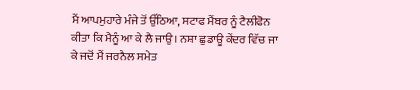ਮੈਂ ਆਪਮੁਹਾਰੇ ਮੰਜੇ ਤੋਂ ਉੱਠਿਆ, ਸਟਾਫ ਮੈਂਬਰ ਨੂੰ ਟੈਲੀਫੋਨ ਕੀਤਾ ਕਿ ਮੈਨੂੰ ਆ ਕੇ ਲੈ ਜਾਉ। ਨਸ਼ਾ ਛੁਡਾਊ ਕੇਂਦਰ ਵਿੱਚ ਜਾ ਕੇ ਜਦੋਂ ਮੈਂ ਜਰਨੈਲ ਸਮੇਤ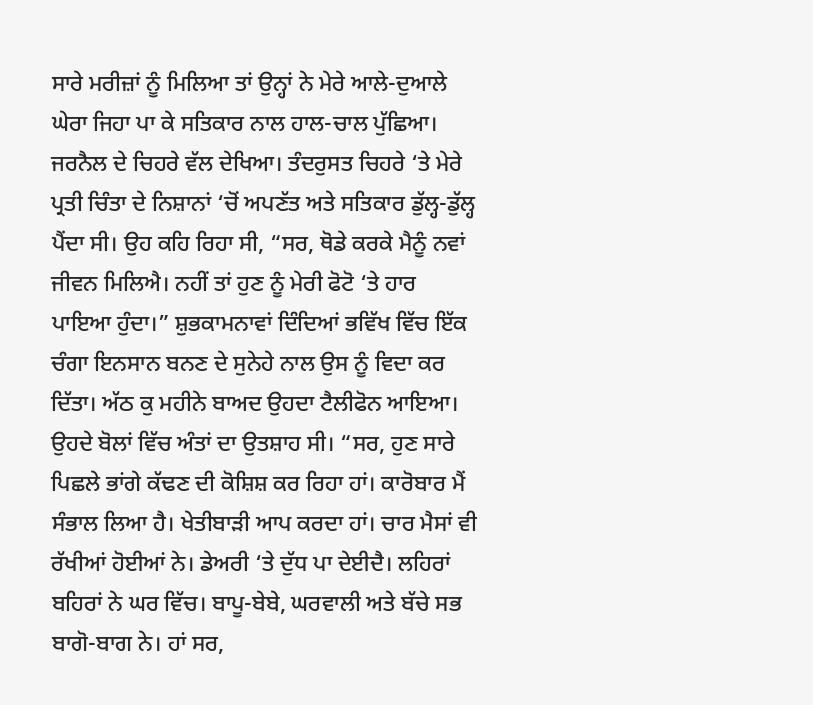ਸਾਰੇ ਮਰੀਜ਼ਾਂ ਨੂੰ ਮਿਲਿਆ ਤਾਂ ਉਨ੍ਹਾਂ ਨੇ ਮੇਰੇ ਆਲੇ-ਦੁਆਲੇ ਘੇਰਾ ਜਿਹਾ ਪਾ ਕੇ ਸਤਿਕਾਰ ਨਾਲ ਹਾਲ-ਚਾਲ ਪੁੱਛਿਆ। ਜਰਨੈਲ ਦੇ ਚਿਹਰੇ ਵੱਲ ਦੇਖਿਆ। ਤੰਦਰੁਸਤ ਚਿਹਰੇ ‘ਤੇ ਮੇਰੇ ਪ੍ਰਤੀ ਚਿੰਤਾ ਦੇ ਨਿਸ਼ਾਨਾਂ ‘ਚੋਂ ਅਪਣੱਤ ਅਤੇ ਸਤਿਕਾਰ ਡੁੱਲ੍ਹ-ਡੁੱਲ੍ਹ ਪੈਂਦਾ ਸੀ। ਉਹ ਕਹਿ ਰਿਹਾ ਸੀ, “ਸਰ, ਥੋਡੇ ਕਰਕੇ ਮੈਨੂੰ ਨਵਾਂ ਜੀਵਨ ਮਿਲਿਐ। ਨਹੀਂ ਤਾਂ ਹੁਣ ਨੂੰ ਮੇਰੀ ਫੋਟੋ ‘ਤੇ ਹਾਰ ਪਾਇਆ ਹੁੰਦਾ।” ਸ਼ੁਭਕਾਮਨਾਵਾਂ ਦਿੰਦਿਆਂ ਭਵਿੱਖ ਵਿੱਚ ਇੱਕ ਚੰਗਾ ਇਨਸਾਨ ਬਨਣ ਦੇ ਸੁਨੇਹੇ ਨਾਲ ਉਸ ਨੂੰ ਵਿਦਾ ਕਰ ਦਿੱਤਾ। ਅੱਠ ਕੁ ਮਹੀਨੇ ਬਾਅਦ ਉਹਦਾ ਟੈਲੀਫੋਨ ਆਇਆ। ਉਹਦੇ ਬੋਲਾਂ ਵਿੱਚ ਅੰਤਾਂ ਦਾ ਉਤਸ਼ਾਹ ਸੀ। “ਸਰ, ਹੁਣ ਸਾਰੇ ਪਿਛਲੇ ਭਾਂਗੇ ਕੱਢਣ ਦੀ ਕੋਸ਼ਿਸ਼ ਕਰ ਰਿਹਾ ਹਾਂ। ਕਾਰੋਬਾਰ ਮੈਂ ਸੰਭਾਲ ਲਿਆ ਹੈ। ਖੇਤੀਬਾੜੀ ਆਪ ਕਰਦਾ ਹਾਂ। ਚਾਰ ਮੈਸਾਂ ਵੀ ਰੱਖੀਆਂ ਹੋਈਆਂ ਨੇ। ਡੇਅਰੀ ‘ਤੇ ਦੁੱਧ ਪਾ ਦੇਈਦੈ। ਲਹਿਰਾਂ ਬਹਿਰਾਂ ਨੇ ਘਰ ਵਿੱਚ। ਬਾਪੂ-ਬੇਬੇ, ਘਰਵਾਲੀ ਅਤੇ ਬੱਚੇ ਸਭ ਬਾਗੋ-ਬਾਗ ਨੇ। ਹਾਂ ਸਰ,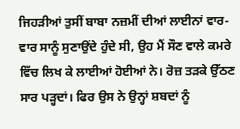ਜਿਹੜੀਆਂ ਤੁਸੀਂ ਬਾਬਾ ਨਜ਼ਮੀਂ ਦੀਆਂ ਲਾਈਨਾਂ ਵਾਰ-ਵਾਰ ਸਾਨੂੰ ਸੁਣਾਉਂਦੇ ਹੁੰਦੇ ਸੀ, ਉਹ ਮੈਂ ਸੌਣ ਵਾਲੇ ਕਮਰੇ ਵਿੱਚ ਲਿਖ ਕੇ ਲਾਈਆਂ ਹੋਈਆਂ ਨੇ। ਰੋਜ਼ ਤੜਕੇ ਉੱਠਣ ਸਾਰ ਪੜ੍ਹਦਾਂ। ਫਿਰ ਉਸ ਨੇ ਉਨ੍ਹਾਂ ਸ਼ਬਦਾਂ ਨੂੰ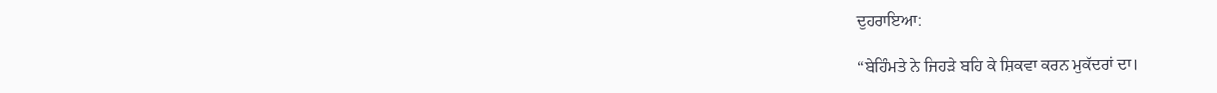ਦੁਹਰਾਇਆ:

“ਬੇਹਿੰਮਤੇ ਨੇ ਜਿਹੜੇ ਬਹਿ ਕੇ ਸ਼ਿਕਵਾ ਕਰਨ ਮੁਕੱਦਰਾਂ ਦਾ।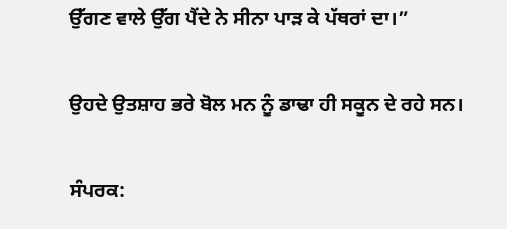ਉੱਗਣ ਵਾਲੇ ਉੱਗ ਪੈਂਦੇ ਨੇ ਸੀਨਾ ਪਾੜ ਕੇ ਪੱਥਰਾਂ ਦਾ।”

ਉਹਦੇ ਉਤਸ਼ਾਹ ਭਰੇ ਬੋਲ ਮਨ ਨੂੰ ਡਾਢਾ ਹੀ ਸਕੂਨ ਦੇ ਰਹੇ ਸਨ।

ਸੰਪਰਕ: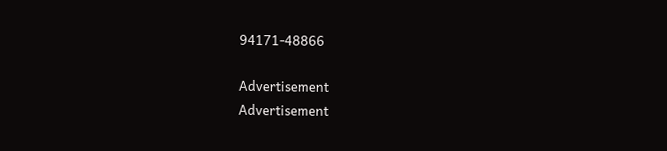94171-48866

Advertisement
Advertisement